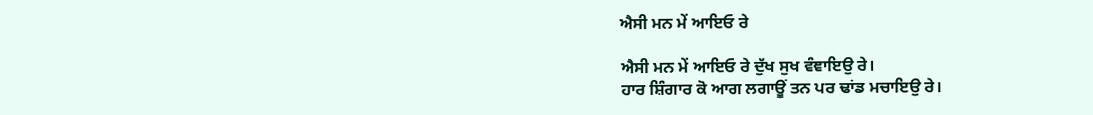ਐਸੀ ਮਨ ਮੇਂ ਆਇਓ ਰੇ

ਐਸੀ ਮਨ ਮੇਂ ਆਇਓ ਰੇ ਦੁੱਖ ਸੁਖ ਵੰਞਾਇਉ ਰੇ।
ਹਾਰ ਸ਼ਿੰਗਾਰ ਕੋ ਆਗ ਲਗਾਊਂ ਤਨ ਪਰ ਢਾਂਡ ਮਚਾਇਉ ਰੇ।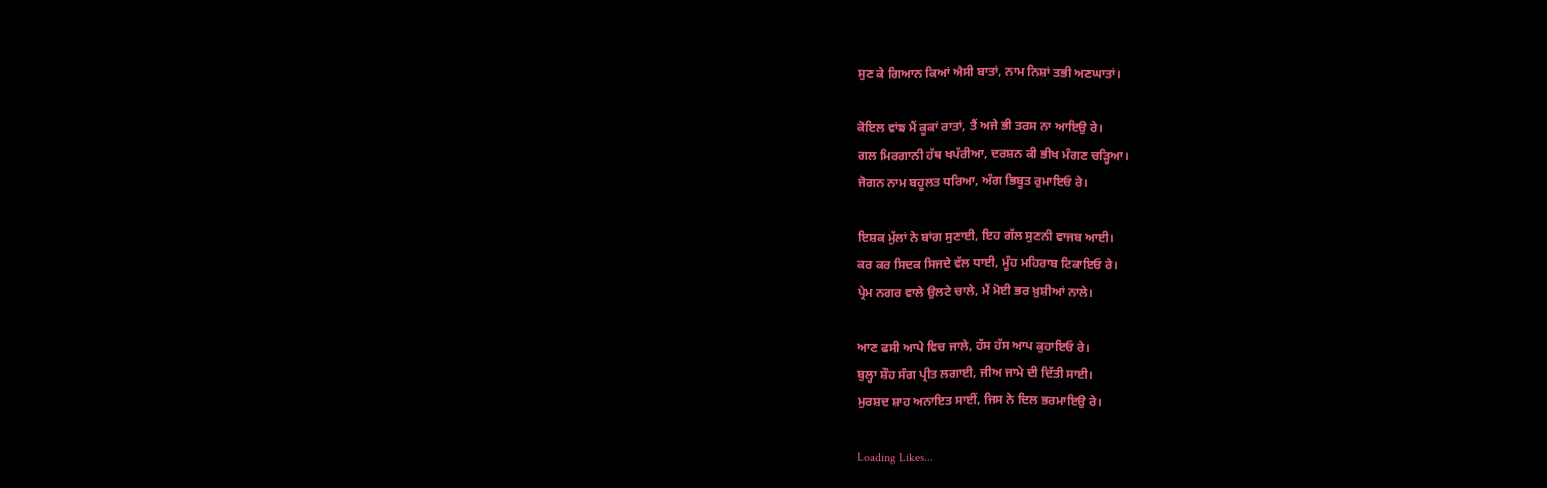ਸੁਣ ਕੇ ਗਿਆਨ ਕਿਆਂ ਐਸੀ ਬਾਤਾਂ, ਨਾਮ ਨਿਸ਼ਾਂ ਤਭੀ ਅਣਘਾਤਾਂ।

ਕੋਇਲ ਵਾਂਙ ਮੈਂ ਕੂਕਾਂ ਰਾਤਾਂ, ਤੈਂ ਅਜੇ ਭੀ ਤਰਸ ਨਾ ਆਇਉ ਰੇ।
ਗਲ ਮਿਰਗਾਨੀ ਹੱਥ ਖਪੱਰੀਆ, ਦਰਸ਼ਨ ਕੀ ਭੀਖ ਮੰਗਣ ਚੜ੍ਹਿਆ।
ਜੋਗਨ ਨਾਮ ਬਹੂਲਤ ਧਰਿਆ, ਅੰਗ ਭਿਬੂਤ ਰੁਮਾਇਓ ਰੇ।

ਇਸ਼ਕ ਮੁੱਲਾਂ ਨੇ ਬਾਂਗ ਸੁਣਾਈ, ਇਹ ਗੱਲ ਸੁਣਨੀ ਵਾਜਬ ਆਈ।
ਕਰ ਕਰ ਸਿਦਕ ਸਿਜਦੇ ਵੱਲ ਧਾਈ, ਮੂੰਹ ਮਹਿਰਾਬ ਟਿਕਾਇਓ ਰੇ।
ਪ੍ਰੇਮ ਨਗਰ ਵਾਲੇ ਉਲਟੇ ਚਾਲੇ, ਮੈਂ ਮੋਈ ਭਰ ਖ਼ੁਸ਼ੀਆਂ ਨਾਲੇ।

ਆਣ ਫਸੀ ਆਪੇ ਵਿਚ ਜਾਲੇ, ਹੱਸ ਹੱਸ ਆਪ ਕੁਹਾਇਓ ਰੇ।
ਬੁਲ੍ਹਾ ਸ਼ੌਹ ਸੰਗ ਪ੍ਰੀਤ ਲਗਾਈ, ਜੀਅ ਜਾਮੇ ਦੀ ਦਿੱਤੀ ਸਾਈ।
ਮੁਰਸ਼ਦ ਸ਼ਾਹ ਅਨਾਇਤ ਸਾਈਂ, ਜਿਸ ਨੇ ਦਿਲ ਭਰਮਾਇਉ ਰੇ।

Loading Likes...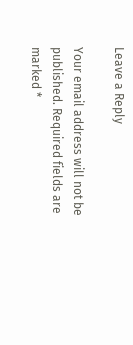Leave a Reply

Your email address will not be published. Required fields are marked *